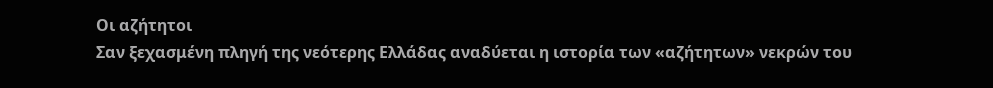Οι αζήτητοι
Σαν ξεχασμένη πληγή της νεότερης Ελλάδας αναδύεται η ιστορία των «αζήτητων» νεκρών του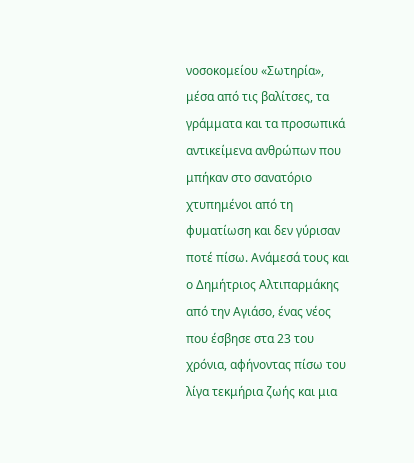νοσοκομείου «Σωτηρία», μέσα από τις βαλίτσες, τα γράμματα και τα προσωπικά αντικείμενα ανθρώπων που μπήκαν στο σανατόριο χτυπημένοι από τη φυματίωση και δεν γύρισαν ποτέ πίσω. Ανάμεσά τους και ο Δημήτριος Αλτιπαρμάκης από την Αγιάσο, ένας νέος που έσβησε στα 23 του χρόνια, αφήνοντας πίσω του λίγα τεκμήρια ζωής και μια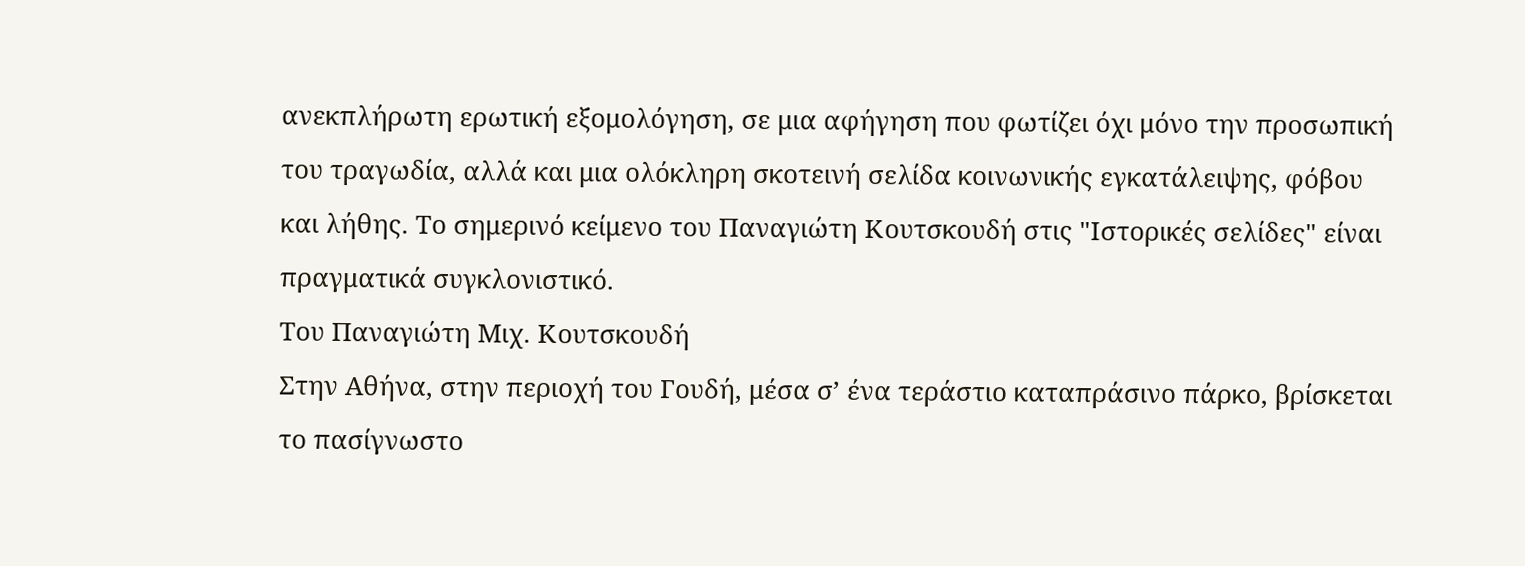ανεκπλήρωτη ερωτική εξομολόγηση, σε μια αφήγηση που φωτίζει όχι μόνο την προσωπική του τραγωδία, αλλά και μια ολόκληρη σκοτεινή σελίδα κοινωνικής εγκατάλειψης, φόβου και λήθης. Το σημερινό κείμενο του Παναγιώτη Κουτσκουδή στις "Ιστορικές σελίδες" είναι πραγματικά συγκλονιστικό.
Του Παναγιώτη Μιχ. Κουτσκουδή
Στην Αθήνα, στην περιοχή του Γουδή, μέσα σ’ ένα τεράστιο καταπράσινο πάρκο, βρίσκεται το πασίγνωστο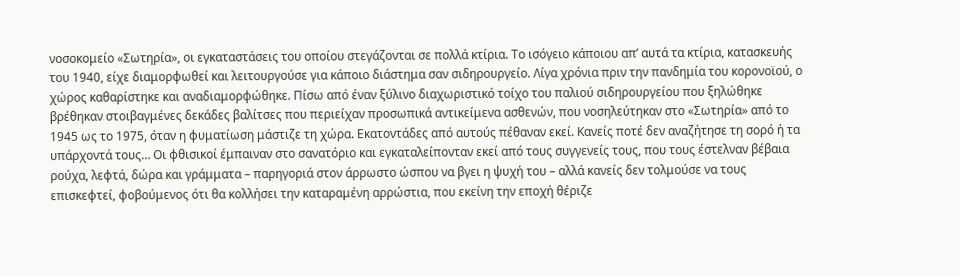νοσοκομείο «Σωτηρία», οι εγκαταστάσεις του οποίου στεγάζονται σε πολλά κτίρια. Το ισόγειο κάποιου απ’ αυτά τα κτίρια, κατασκευής του 1940, είχε διαμορφωθεί και λειτουργούσε για κάποιο διάστημα σαν σιδηρουργείο. Λίγα χρόνια πριν την πανδημία του κορονοϊού, ο χώρος καθαρίστηκε και αναδιαμορφώθηκε. Πίσω από έναν ξύλινο διαχωριστικό τοίχο του παλιού σιδηρουργείου που ξηλώθηκε βρέθηκαν στοιβαγμένες δεκάδες βαλίτσες που περιείχαν προσωπικά αντικείμενα ασθενών, που νοσηλεύτηκαν στο «Σωτηρία» από το 1945 ως το 1975, όταν η φυματίωση μάστιζε τη χώρα. Εκατοντάδες από αυτούς πέθαναν εκεί. Κανείς ποτέ δεν αναζήτησε τη σορό ή τα υπάρχοντά τους… Οι φθισικοί έμπαιναν στο σανατόριο και εγκαταλείπονταν εκεί από τους συγγενείς τους, που τους έστελναν βέβαια ρούχα, λεφτά, δώρα και γράμματα – παρηγοριά στον άρρωστο ώσπου να βγει η ψυχή του – αλλά κανείς δεν τολμούσε να τους επισκεφτεί, φοβούμενος ότι θα κολλήσει την καταραμένη αρρώστια, που εκείνη την εποχή θέριζε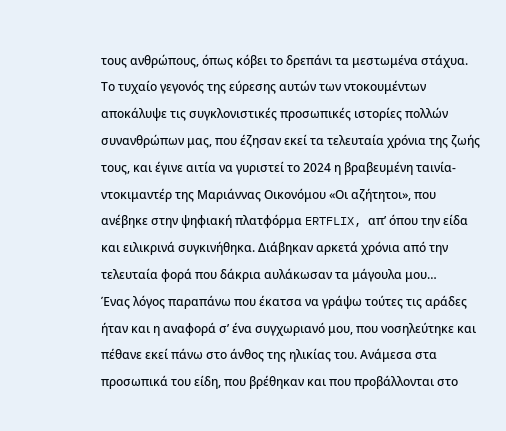τους ανθρώπους, όπως κόβει το δρεπάνι τα μεστωμένα στάχυα.
Το τυχαίο γεγονός της εύρεσης αυτών των ντοκουμέντων αποκάλυψε τις συγκλονιστικές προσωπικές ιστορίες πολλών συνανθρώπων μας, που έζησαν εκεί τα τελευταία χρόνια της ζωής τους, και έγινε αιτία να γυριστεί το 2024 η βραβευμένη ταινία-ντοκιμαντέρ της Μαριάννας Οικονόμου «Οι αζήτητοι», που ανέβηκε στην ψηφιακή πλατφόρμα ERTFLIX, απ’ όπου την είδα και ειλικρινά συγκινήθηκα. Διάβηκαν αρκετά χρόνια από την τελευταία φορά που δάκρια αυλάκωσαν τα μάγουλα μου…
Ένας λόγος παραπάνω που έκατσα να γράψω τούτες τις αράδες ήταν και η αναφορά σ’ ένα συγχωριανό μου, που νοσηλεύτηκε και πέθανε εκεί πάνω στο άνθος της ηλικίας του. Ανάμεσα στα προσωπικά του είδη, που βρέθηκαν και που προβάλλονται στο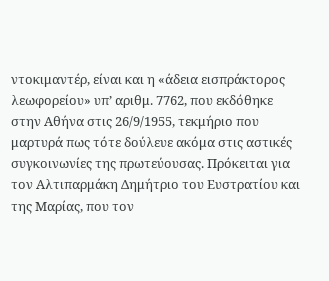ντοκιμαντέρ, είναι και η «άδεια εισπράκτορος λεωφορείου» υπ’ αριθμ. 7762, που εκδόθηκε στην Αθήνα στις 26/9/1955, τεκμήριο που μαρτυρά πως τότε δούλευε ακόμα στις αστικές συγκοινωνίες της πρωτεύουσας. Πρόκειται για τον Αλτιπαρμάκη Δημήτριο του Ευστρατίου και της Μαρίας, που τον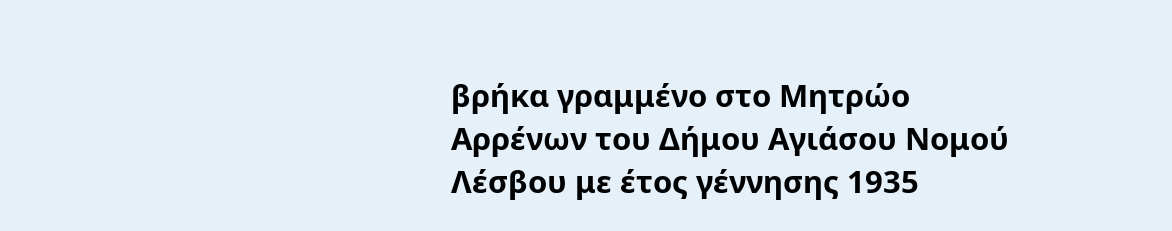βρήκα γραμμένο στο Μητρώο Αρρένων του Δήμου Αγιάσου Νομού Λέσβου με έτος γέννησης 1935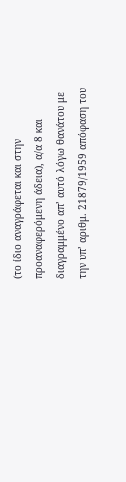(το ίδιο αναγράφεται και στην προαναφερόμενη άδεια), α/α 8 και διαγραμμένο απ’ αυτό λόγω θανάτου με την υπ’ αριθμ. 21879/1959 απόφαση του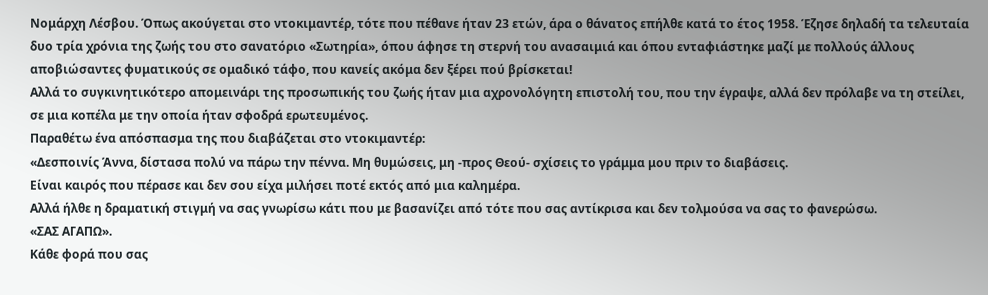Νομάρχη Λέσβου. Όπως ακούγεται στο ντοκιμαντέρ, τότε που πέθανε ήταν 23 ετών, άρα ο θάνατος επήλθε κατά το έτος 1958. Έζησε δηλαδή τα τελευταία δυο τρία χρόνια της ζωής του στο σανατόριο «Σωτηρία», όπου άφησε τη στερνή του ανασαιμιά και όπου ενταφιάστηκε μαζί με πολλούς άλλους αποβιώσαντες φυματικούς σε ομαδικό τάφο, που κανείς ακόμα δεν ξέρει πού βρίσκεται!
Αλλά το συγκινητικότερο απομεινάρι της προσωπικής του ζωής ήταν μια αχρονολόγητη επιστολή του, που την έγραψε, αλλά δεν πρόλαβε να τη στείλει, σε μια κοπέλα με την οποία ήταν σφοδρά ερωτευμένος.
Παραθέτω ένα απόσπασμα της που διαβάζεται στο ντοκιμαντέρ:
«Δεσποινίς Άννα, δίστασα πολύ να πάρω την πέννα. Μη θυμώσεις, μη -προς Θεού- σχίσεις το γράμμα μου πριν το διαβάσεις.
Είναι καιρός που πέρασε και δεν σου είχα μιλήσει ποτέ εκτός από μια καλημέρα.
Αλλά ήλθε η δραματική στιγμή να σας γνωρίσω κάτι που με βασανίζει από τότε που σας αντίκρισα και δεν τολμούσα να σας το φανερώσω.
«ΣΑΣ ΑΓΑΠΩ».
Κάθε φορά που σας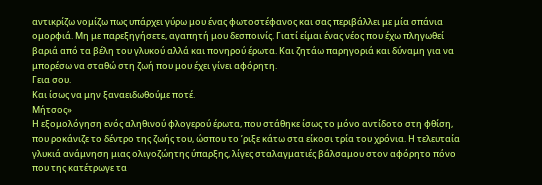αντικρίζω νομίζω πως υπάρχει γύρω μου ένας φωτοστέφανος και σας περιβάλλει με μία σπάνια ομορφιά. Μη με παρεξηγήσετε, αγαπητή μου δεσποινίς. Γιατί είμαι ένας νέος που έχω πληγωθεί βαριά από τα βέλη του γλυκού αλλά και πονηρού έρωτα. Και ζητάω παρηγοριά και δύναμη για να μπορέσω να σταθώ στη ζωή που μου έχει γίνει αφόρητη.
Γεια σου.
Και ίσως να μην ξαναειδωθούμε ποτέ.
Μήτσος»
Η εξομολόγηση ενός αληθινού φλογερού έρωτα, που στάθηκε ίσως το μόνο αντίδοτο στη φθίση, που ροκάνιζε το δέντρο της ζωής του, ώσπου το ’ριξε κάτω στα είκοσι τρία του χρόνια. Η τελευταία γλυκιά ανάμνηση μιας ολιγοζώητης ύπαρξης, λίγες σταλαγματιές βάλσαμου στον αφόρητο πόνο που της κατέτρωγε τα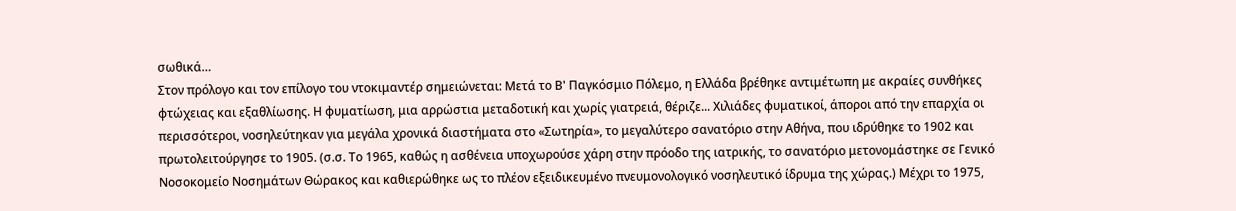σωθικά…
Στον πρόλογο και τον επίλογο του ντοκιμαντέρ σημειώνεται: Μετά το Β' Παγκόσμιο Πόλεμο, η Ελλάδα βρέθηκε αντιμέτωπη με ακραίες συνθήκες φτώχειας και εξαθλίωσης. Η φυματίωση, μια αρρώστια μεταδοτική και χωρίς γιατρειά, θέριζε... Χιλιάδες φυματικοί, άποροι από την επαρχία οι περισσότεροι, νοσηλεύτηκαν για μεγάλα χρονικά διαστήματα στο «Σωτηρία», το μεγαλύτερο σανατόριο στην Αθήνα, που ιδρύθηκε το 1902 και πρωτολειτούργησε το 1905. (σ.σ. Το 1965, καθώς η ασθένεια υποχωρούσε χάρη στην πρόοδο της ιατρικής, το σανατόριο μετονομάστηκε σε Γενικό Νοσοκομείο Νοσημάτων Θώρακος και καθιερώθηκε ως το πλέον εξειδικευμένο πνευμονολογικό νοσηλευτικό ίδρυμα της χώρας.) Μέχρι το 1975,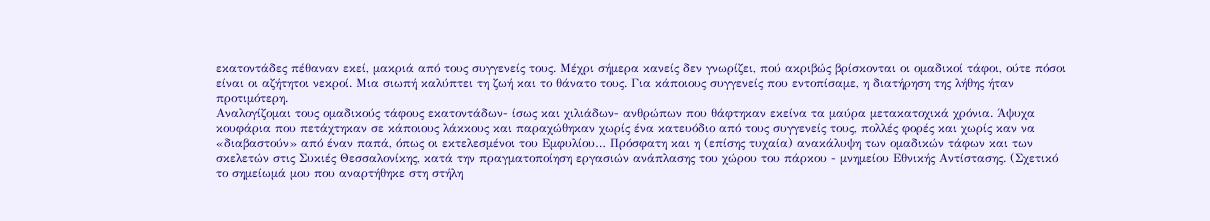εκατοντάδες πέθαναν εκεί, μακριά από τους συγγενείς τους. Μέχρι σήμερα κανείς δεν γνωρίζει, πού ακριβώς βρίσκονται οι ομαδικοί τάφοι, ούτε πόσοι είναι οι αζήτητοι νεκροί. Μια σιωπή καλύπτει τη ζωή και το θάνατο τους. Για κάποιους συγγενείς που εντοπίσαμε, η διατήρηση της λήθης ήταν προτιμότερη.
Αναλογίζομαι τους ομαδικούς τάφους εκατοντάδων- ίσως και χιλιάδων- ανθρώπων που θάφτηκαν εκείνα τα μαύρα μετακατοχικά χρόνια. Άψυχα κουφάρια που πετάχτηκαν σε κάποιους λάκκους και παραχώθηκαν χωρίς ένα κατευόδιο από τους συγγενείς τους, πολλές φορές και χωρίς καν να «διαβαστούν» από έναν παπά, όπως οι εκτελεσμένοι του Εμφυλίου… Πρόσφατη και η (επίσης τυχαία) ανακάλυψη των ομαδικών τάφων και των σκελετών στις Συκιές Θεσσαλονίκης, κατά την πραγματοποίηση εργασιών ανάπλασης του χώρου του πάρκου - μνημείου Εθνικής Αντίστασης. (Σχετικό το σημείωμά μου που αναρτήθηκε στη στήλη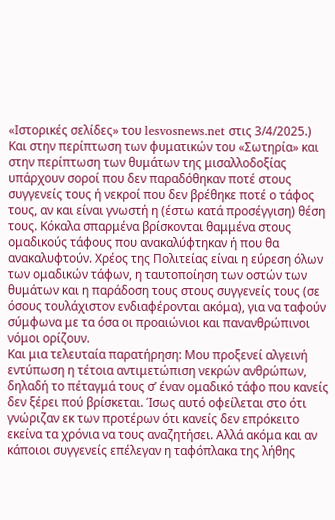«Ιστορικές σελίδες» του lesvosnews.net στις 3/4/2025.)
Και στην περίπτωση των φυματικών του «Σωτηρία» και στην περίπτωση των θυμάτων της μισαλλοδοξίας υπάρχουν σοροί που δεν παραδόθηκαν ποτέ στους συγγενείς τους ή νεκροί που δεν βρέθηκε ποτέ ο τάφος τους, αν και είναι γνωστή η (έστω κατά προσέγγιση) θέση τους. Κόκαλα σπαρμένα βρίσκονται θαμμένα στους ομαδικούς τάφους που ανακαλύφτηκαν ή που θα ανακαλυφτούν. Χρέος της Πολιτείας είναι η εύρεση όλων των ομαδικών τάφων, η ταυτοποίηση των οστών των θυμάτων και η παράδοση τους στους συγγενείς τους (σε όσους τουλάχιστον ενδιαφέρονται ακόμα), για να ταφούν σύμφωνα με τα όσα οι προαιώνιοι και πανανθρώπινοι νόμοι ορίζουν.
Και μια τελευταία παρατήρηση: Μου προξενεί αλγεινή εντύπωση η τέτοια αντιμετώπιση νεκρών ανθρώπων, δηλαδή το πέταγμά τους σ’ έναν ομαδικό τάφο που κανείς δεν ξέρει πού βρίσκεται. Ίσως αυτό οφείλεται στο ότι γνώριζαν εκ των προτέρων ότι κανείς δεν επρόκειτο εκείνα τα χρόνια να τους αναζητήσει. Αλλά ακόμα και αν κάποιοι συγγενείς επέλεγαν η ταφόπλακα της λήθης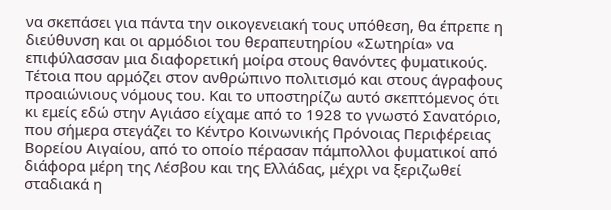να σκεπάσει για πάντα την οικογενειακή τους υπόθεση, θα έπρεπε η διεύθυνση και οι αρμόδιοι του θεραπευτηρίου «Σωτηρία» να επιφύλασσαν μια διαφορετική μοίρα στους θανόντες φυματικούς. Τέτοια που αρμόζει στον ανθρώπινο πολιτισμό και στους άγραφους προαιώνιους νόμους του. Και το υποστηρίζω αυτό σκεπτόμενος ότι κι εμείς εδώ στην Αγιάσο είχαμε από το 1928 το γνωστό Σανατόριο, που σήμερα στεγάζει το Κέντρο Κοινωνικής Πρόνοιας Περιφέρειας Βορείου Αιγαίου, από το οποίο πέρασαν πάμπολλοι φυματικοί από διάφορα μέρη της Λέσβου και της Ελλάδας, μέχρι να ξεριζωθεί σταδιακά η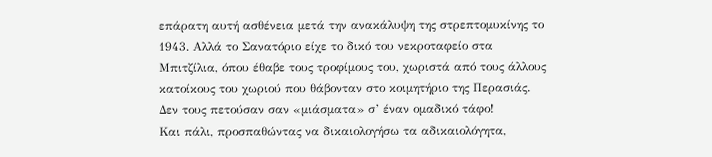επάρατη αυτή ασθένεια μετά την ανακάλυψη της στρεπτομυκίνης το 1943. Αλλά το Σανατόριο είχε το δικό του νεκροταφείο στα Μπιτζίλια, όπου έθαβε τους τροφίμους του, χωριστά από τους άλλους κατοίκους του χωριού που θάβονταν στο κοιμητήριο της Περασιάς. Δεν τους πετούσαν σαν «μιάσματα» σ’ έναν ομαδικό τάφο!
Και πάλι, προσπαθώντας να δικαιολογήσω τα αδικαιολόγητα,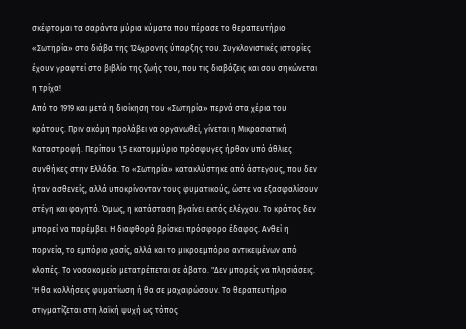σκέφτομαι τα σαράντα μύρια κύματα που πέρασε το θεραπευτήριο «Σωτηρία» στο διάβα της 124χρονης ύπαρξης του. Συγκλονιστικές ιστορίες έχουν γραφτεί στο βιβλίο της ζωής του, που τις διαβάζεις και σου σηκώνεται η τρίχα!
Από το 1919 και μετά η διοίκηση του «Σωτηρία» περνά στα χέρια του κράτους. Πριν ακόμη προλάβει να οργανωθεί, γίνεται η Μικρασιατική Καταστροφή. Περίπου 1,5 εκατομμύριο πρόσφυγες ήρθαν υπό άθλιες συνθήκες στην Ελλάδα. Το «Σωτηρία» κατακλύστηκε από άστεγους, που δεν ήταν ασθενείς, αλλά υποκρίνονταν τους φυματικούς, ώστε να εξασφαλίσουν στέγη και φαγητό. Όμως, η κατάσταση βγαίνει εκτός ελέγχου. Το κράτος δεν μπορεί να παρέμβει. Η διαφθορά βρίσκει πρόσφορο έδαφος. Ανθεί η πορνεία, το εμπόριο χασίς, αλλά και το μικροεμπόριο αντικειμένων από κλοπές. Το νοσοκομείο μετατρέπεται σε άβατο. "Δεν μπορείς να πλησιάσεις. 'Η θα κολλήσεις φυματίωση ή θα σε μαχαιρώσουν. Το θεραπευτήριο στιγματίζεται στη λαϊκή ψυχή ως τόπος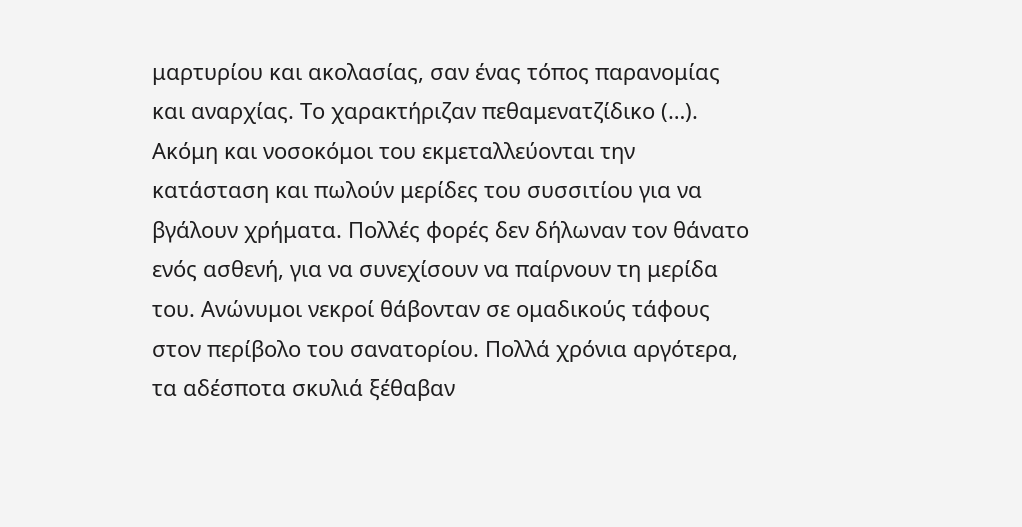μαρτυρίου και ακολασίας, σαν ένας τόπος παρανομίας και αναρχίας. Το χαρακτήριζαν πεθαμενατζίδικο (…). Ακόμη και νοσοκόμοι του εκμεταλλεύονται την κατάσταση και πωλούν μερίδες του συσσιτίου για να βγάλουν χρήματα. Πολλές φορές δεν δήλωναν τον θάνατο ενός ασθενή, για να συνεχίσουν να παίρνουν τη μερίδα του. Ανώνυμοι νεκροί θάβονταν σε ομαδικούς τάφους στον περίβολο του σανατορίου. Πολλά χρόνια αργότερα, τα αδέσποτα σκυλιά ξέθαβαν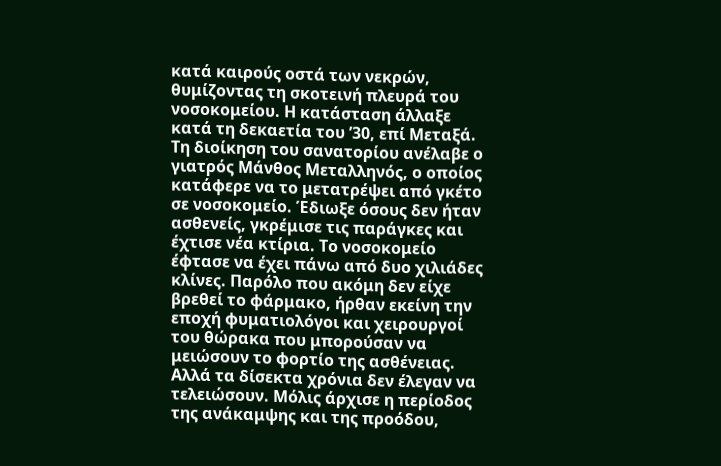κατά καιρούς οστά των νεκρών, θυμίζοντας τη σκοτεινή πλευρά του νοσοκομείου. Η κατάσταση άλλαξε κατά τη δεκαετία του ’30, επί Μεταξά. Τη διοίκηση του σανατορίου ανέλαβε ο γιατρός Μάνθος Μεταλληνός, ο οποίος κατάφερε να το μετατρέψει από γκέτο σε νοσοκομείο. Έδιωξε όσους δεν ήταν ασθενείς, γκρέμισε τις παράγκες και έχτισε νέα κτίρια. Το νοσοκομείο έφτασε να έχει πάνω από δυο χιλιάδες κλίνες. Παρόλο που ακόμη δεν είχε βρεθεί το φάρμακο, ήρθαν εκείνη την εποχή φυματιολόγοι και χειρουργοί του θώρακα που μπορούσαν να μειώσουν το φορτίο της ασθένειας.
Αλλά τα δίσεκτα χρόνια δεν έλεγαν να τελειώσουν. Μόλις άρχισε η περίοδος της ανάκαμψης και της προόδου,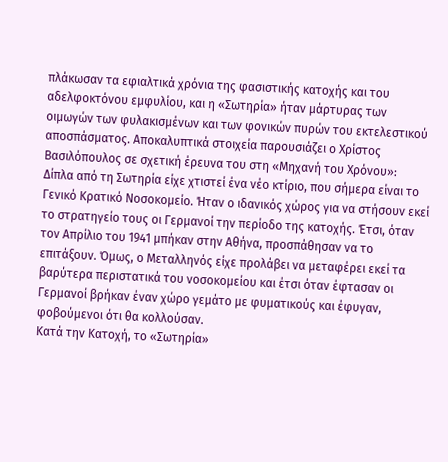πλάκωσαν τα εφιαλτικά χρόνια της φασιστικής κατοχής και του αδελφοκτόνου εμφυλίου, και η «Σωτηρία» ήταν μάρτυρας των οιμωγών των φυλακισμένων και των φονικών πυρών του εκτελεστικού αποσπάσματος. Αποκαλυπτικά στοιχεία παρουσιάζει ο Χρίστος Βασιλόπουλος σε σχετική έρευνα του στη «Μηχανή του Χρόνου»:
Δίπλα από τη Σωτηρία είχε χτιστεί ένα νέο κτίριο, που σήμερα είναι το Γενικό Κρατικό Νοσοκομείο. Ήταν ο ιδανικός χώρος για να στήσουν εκεί το στρατηγείο τους οι Γερμανοί την περίοδο της κατοχής. Έτσι, όταν τον Απρίλιο του 1941 μπήκαν στην Αθήνα, προσπάθησαν να το επιτάξουν. Όμως, ο Μεταλληνός είχε προλάβει να μεταφέρει εκεί τα βαρύτερα περιστατικά του νοσοκομείου και έτσι όταν έφτασαν οι Γερμανοί βρήκαν έναν χώρο γεμάτο με φυματικούς και έφυγαν, φοβούμενοι ότι θα κολλούσαν.
Κατά την Κατοχή, το «Σωτηρία»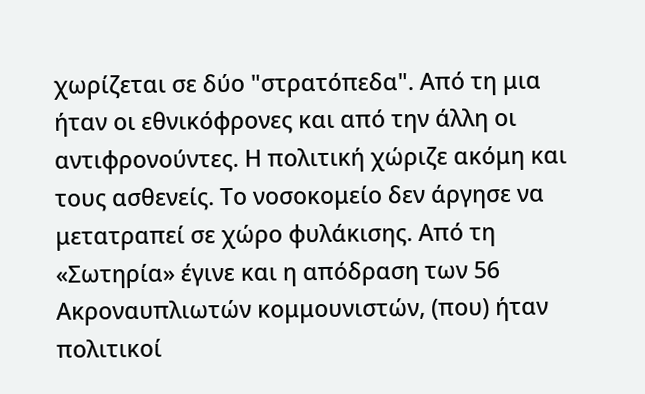χωρίζεται σε δύο "στρατόπεδα". Από τη μια ήταν οι εθνικόφρονες και από την άλλη οι αντιφρονούντες. Η πολιτική χώριζε ακόμη και τους ασθενείς. Το νοσοκομείο δεν άργησε να μετατραπεί σε χώρο φυλάκισης. Από τη «Σωτηρία» έγινε και η απόδραση των 56 Ακροναυπλιωτών κομμουνιστών, (που) ήταν πολιτικοί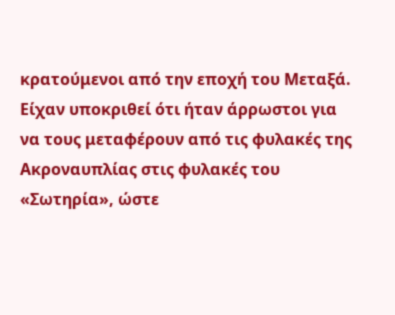κρατούμενοι από την εποχή του Μεταξά. Είχαν υποκριθεί ότι ήταν άρρωστοι για να τους μεταφέρουν από τις φυλακές της Ακροναυπλίας στις φυλακές του «Σωτηρία», ώστε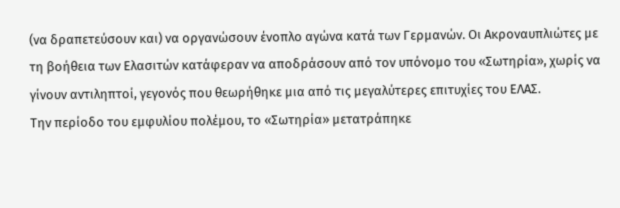(να δραπετεύσουν και) να οργανώσουν ένοπλο αγώνα κατά των Γερμανών. Οι Ακροναυπλιώτες με τη βοήθεια των Ελασιτών κατάφεραν να αποδράσουν από τον υπόνομο του «Σωτηρία», χωρίς να γίνουν αντιληπτοί, γεγονός που θεωρήθηκε μια από τις μεγαλύτερες επιτυχίες του ΕΛΑΣ.
Την περίοδο του εμφυλίου πολέμου, το «Σωτηρία» μετατράπηκε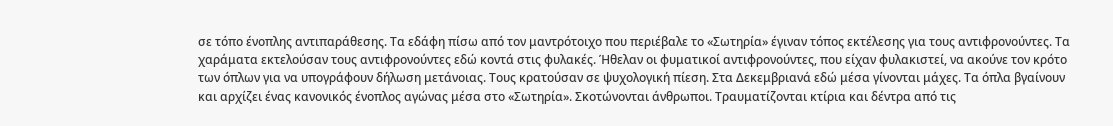σε τόπο ένοπλης αντιπαράθεσης. Τα εδάφη πίσω από τον μαντρότοιχο που περιέβαλε το «Σωτηρία» έγιναν τόπος εκτέλεσης για τους αντιφρονούντες. Τα χαράματα εκτελούσαν τους αντιφρονούντες εδώ κοντά στις φυλακές. Ήθελαν οι φυματικοί αντιφρονούντες, που είχαν φυλακιστεί, να ακούνε τον κρότο των όπλων για να υπογράφουν δήλωση μετάνοιας. Τους κρατούσαν σε ψυχολογική πίεση. Στα Δεκεμβριανά εδώ μέσα γίνονται μάχες. Τα όπλα βγαίνουν και αρχίζει ένας κανονικός ένοπλος αγώνας μέσα στο «Σωτηρία». Σκοτώνονται άνθρωποι. Τραυματίζονται κτίρια και δέντρα από τις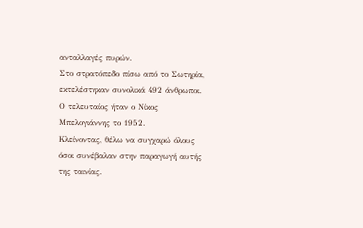ανταλλαγές πυρών.
Στο στρατόπεδο πίσω από το Σωτηρία, εκτελέστηκαν συνολικά 492 άνθρωποι. Ο τελευταίος ήταν ο Νίκος Μπελογιάννης το 1952.
Κλείνοντας, θέλω να συγχαρώ όλους όσοι συνέβαλαν στην παραγωγή αυτής της ταινίας.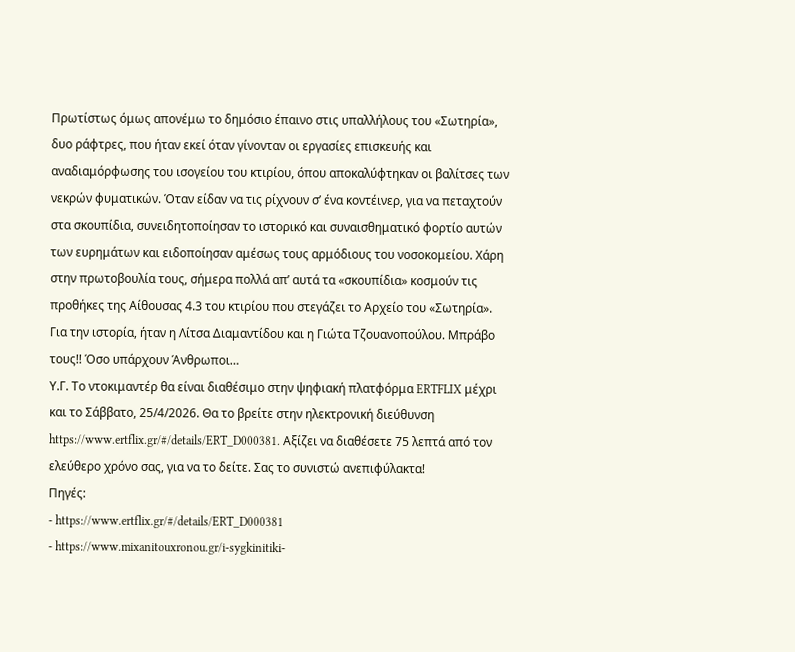Πρωτίστως όμως απονέμω το δημόσιο έπαινο στις υπαλλήλους του «Σωτηρία», δυο ράφτρες, που ήταν εκεί όταν γίνονταν οι εργασίες επισκευής και αναδιαμόρφωσης του ισογείου του κτιρίου, όπου αποκαλύφτηκαν οι βαλίτσες των νεκρών φυματικών. Όταν είδαν να τις ρίχνουν σ’ ένα κοντέινερ, για να πεταχτούν στα σκουπίδια, συνειδητοποίησαν το ιστορικό και συναισθηματικό φορτίο αυτών των ευρημάτων και ειδοποίησαν αμέσως τους αρμόδιους του νοσοκομείου. Χάρη στην πρωτοβουλία τους, σήμερα πολλά απ’ αυτά τα «σκουπίδια» κοσμούν τις προθήκες της Αίθουσας 4.3 του κτιρίου που στεγάζει το Αρχείο του «Σωτηρία». Για την ιστορία, ήταν η Λίτσα Διαμαντίδου και η Γιώτα Τζουανοπούλου. Μπράβο τους!! Όσο υπάρχουν Άνθρωποι…
Υ.Γ. Το ντοκιμαντέρ θα είναι διαθέσιμο στην ψηφιακή πλατφόρμα ERTFLIX μέχρι και το Σάββατο, 25/4/2026. Θα το βρείτε στην ηλεκτρονική διεύθυνση https://www.ertflix.gr/#/details/ERT_D000381. Αξίζει να διαθέσετε 75 λεπτά από τον ελεύθερο χρόνο σας, για να το δείτε. Σας το συνιστώ ανεπιφύλακτα!
Πηγές:
- https://www.ertflix.gr/#/details/ERT_D000381
- https://www.mixanitouxronou.gr/i-sygkinitiki-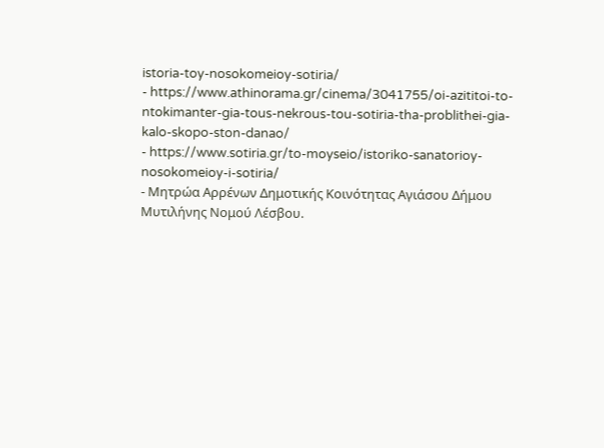istoria-toy-nosokomeioy-sotiria/
- https://www.athinorama.gr/cinema/3041755/oi-azititoi-to-ntokimanter-gia-tous-nekrous-tou-sotiria-tha-problithei-gia-kalo-skopo-ston-danao/
- https://www.sotiria.gr/to-moyseio/istoriko-sanatorioy-nosokomeioy-i-sotiria/
- Μητρώα Αρρένων Δημοτικής Κοινότητας Αγιάσου Δήμου Μυτιλήνης Νομού Λέσβου.